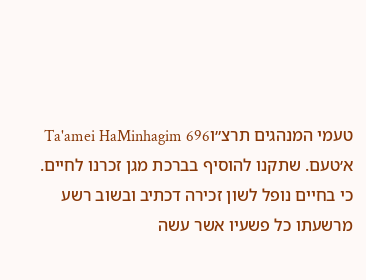טעמי המנהגים תרצ״וTa'amei HaMinhagim 696
א׳טעם. שתקנו להוסיף בברכת מגן זכרנו לחיים. כי בחיים נופל לשון זכירה דכתיב ובשוב רשע מרשעתו כל פשעיו אשר עשה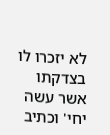לא יזכרו לו בצדקתו אשר עשה יחי' וכתיב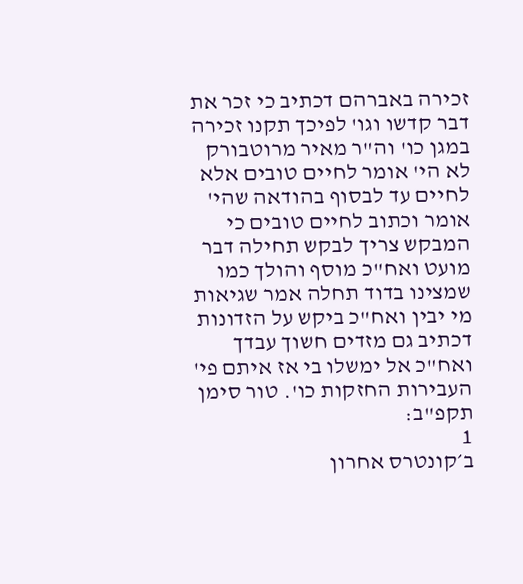זכירה באברהם דכתיב כי זכר את דבר קדשו וגו' לפיכך תקנו זכירה במגן כו' וה"ר מאיר מרוטבורק לא הי' אומר לחיים טובים אלא לחיים עד לבסוף בהודאה שהי' אומר וכתוב לחיים טובים כי המבקש צריך לבקש תחילה דבר מועט ואח"כ מוסף והולך כמו שמצינו בדוד תחלה אמר שגיאות מי יבין ואח"כ ביקש על הזדונות דכתיב גם מזדים חשוך עבדך ואח"כ אל ימשלו בי אז איתם פי' העבירות החזקות כו'. טור סימן תקפ"ב:
1
ב׳קונטרס אחרון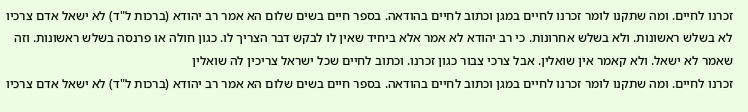זכרנו לחיים. ומה שתקנו לומר זכרנו לחיים במגן וכתוב לחיים בהודאה. בספר חיים בשים שלום הא אמר רב יהודא (ברכות ל"ד) לא ישאל אדם צרכיו לא בשלש ראשונות. ולא בשלש אחרונות. כי רב יהודא לא אמר אלא ביחיד שאין לו לבקש דבר הצריך לו. כגון חולה או פרנסה בשלש ראשונות. וזה שאמר לא ישאל. ולא קאמר אין שואלין. אבל צרכי צבור כגון זכרנו. וכתוב לחיים שכל ישראל צריכין לה שואלין
זכרנו לחיים. ומה שתקנו לומר זכרנו לחיים במגן וכתוב לחיים בהודאה. בספר חיים בשים שלום הא אמר רב יהודא (ברכות ל"ד) לא ישאל אדם צרכיו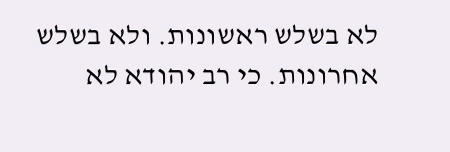לא בשלש ראשונות. ולא בשלש אחרונות. כי רב יהודא לא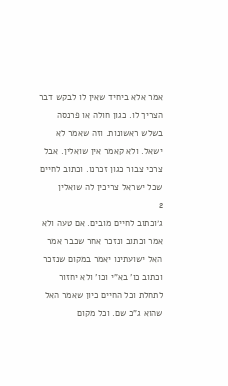אמר אלא ביחיד שאין לו לבקש דבר הצריך לו. כגון חולה או פרנסה בשלש ראשונות. וזה שאמר לא ישאל. ולא קאמר אין שואלין. אבל צרכי צבור כגון זכרנו. וכתוב לחיים שכל ישראל צריכין לה שואלין
2
ג׳וכתוב לחיים מובים. אם טעה ולא אמר וכתוב ונזכר אחר שכבר אמר האל ישועתינו יאמר במקום שנזכר וכתוב כו' בא"י וכו' ולא יחזור לתחלת וכל החיים כיון שאמר האל שהוא ג"כ שם. וכל מקום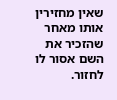שאין מחזירין אותו מאחר שהזכיר את השם אסור לו לחזור.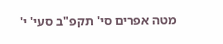מטה אפרים סי' תקפ"ב סעי' י'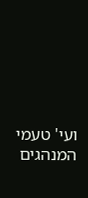ועי' טעמי המנהגים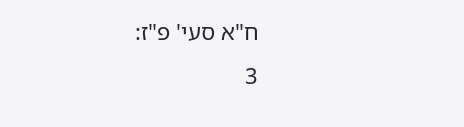ח"א סעי' פ"ז:
3